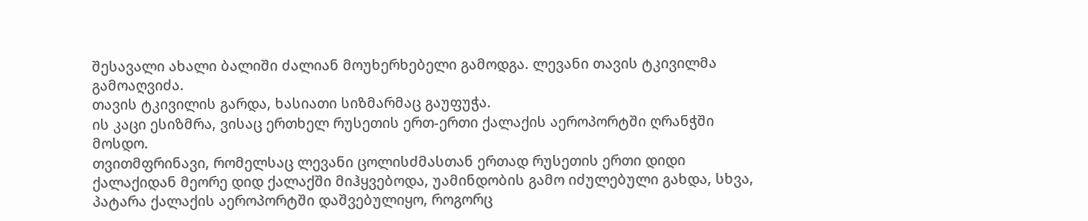შესავალი ახალი ბალიში ძალიან მოუხერხებელი გამოდგა. ლევანი თავის ტკივილმა გამოაღვიძა.
თავის ტკივილის გარდა, ხასიათი სიზმარმაც გაუფუჭა.
ის კაცი ესიზმრა, ვისაც ერთხელ რუსეთის ერთ-ერთი ქალაქის აეროპორტში ღრანჭში მოსდო.
თვითმფრინავი, რომელსაც ლევანი ცოლისძმასთან ერთად რუსეთის ერთი დიდი ქალაქიდან მეორე დიდ ქალაქში მიჰყვებოდა, უამინდობის გამო იძულებული გახდა, სხვა, პატარა ქალაქის აეროპორტში დაშვებულიყო, როგორც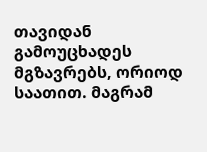თავიდან გამოუცხადეს მგზავრებს, ორიოდ საათით. მაგრამ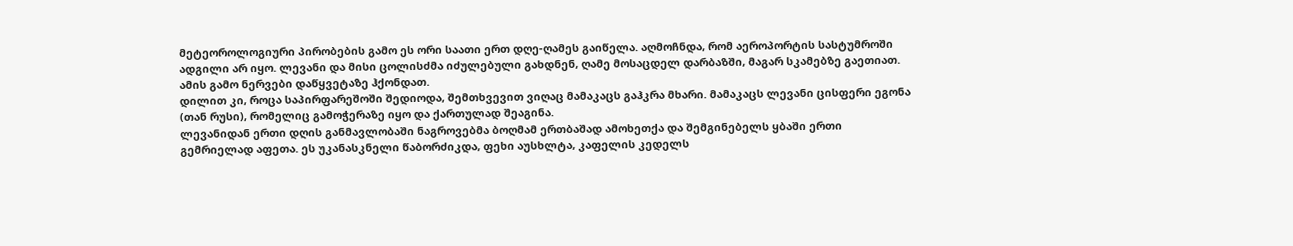მეტეოროლოგიური პირობების გამო ეს ორი საათი ერთ დღე-ღამეს გაიწელა. აღმოჩნდა, რომ აეროპორტის სასტუმროში ადგილი არ იყო. ლევანი და მისი ცოლისძმა იძულებული გახდნენ, ღამე მოსაცდელ დარბაზში, მაგარ სკამებზე გაეთიათ. ამის გამო ნერვები დაწყვეტაზე ჰქონდათ.
დილით კი, როცა საპირფარეშოში შედიოდა, შემთხვევით ვიღაც მამაკაცს გაჰკრა მხარი. მამაკაცს ლევანი ცისფერი ეგონა (თან რუსი), რომელიც გამოჭერაზე იყო და ქართულად შეაგინა.
ლევანიდან ერთი დღის განმავლობაში ნაგროვებმა ბოღმამ ერთბაშად ამოხეთქა და შემგინებელს ყბაში ერთი გემრიელად აფეთა. ეს უკანასკნელი წაბორძიკდა, ფეხი აუსხლტა, კაფელის კედელს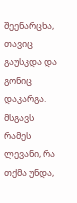შეენარცხა, თავიც გაუსკდა და გონიც დაკარგა.
მსგავს რამეს ლევანი, რა თქმა უნდა,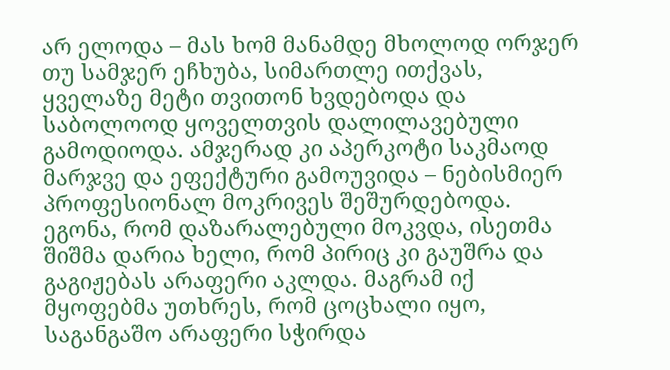არ ელოდა – მას ხომ მანამდე მხოლოდ ორჯერ თუ სამჯერ ეჩხუბა, სიმართლე ითქვას, ყველაზე მეტი თვითონ ხვდებოდა და საბოლოოდ ყოველთვის დალილავებული გამოდიოდა. ამჯერად კი აპერკოტი საკმაოდ მარჯვე და ეფექტური გამოუვიდა – ნებისმიერ პროფესიონალ მოკრივეს შეშურდებოდა.
ეგონა, რომ დაზარალებული მოკვდა, ისეთმა შიშმა დარია ხელი, რომ პირიც კი გაუშრა და გაგიჟებას არაფერი აკლდა. მაგრამ იქ მყოფებმა უთხრეს, რომ ცოცხალი იყო, საგანგაშო არაფერი სჭირდა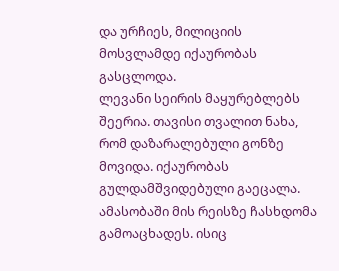და ურჩიეს, მილიციის მოსვლამდე იქაურობას გასცლოდა.
ლევანი სეირის მაყურებლებს შეერია. თავისი თვალით ნახა, რომ დაზარალებული გონზე მოვიდა. იქაურობას გულდამშვიდებული გაეცალა. ამასობაში მის რეისზე ჩასხდომა გამოაცხადეს. ისიც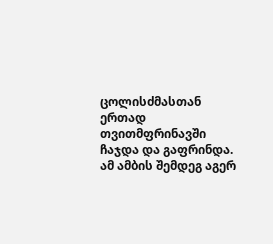ცოლისძმასთან ერთად თვითმფრინავში ჩაჯდა და გაფრინდა.
ამ ამბის შემდეგ აგერ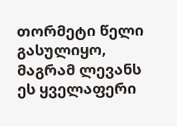თორმეტი წელი გასულიყო, მაგრამ ლევანს ეს ყველაფერი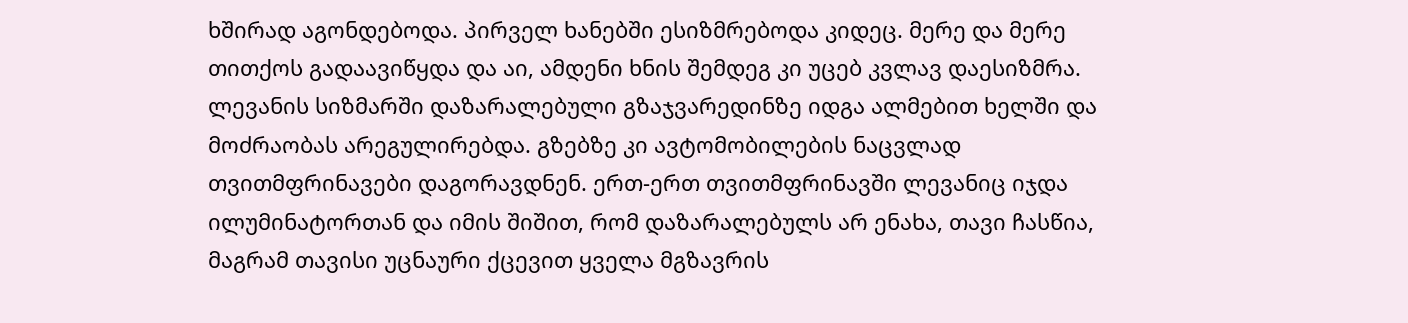ხშირად აგონდებოდა. პირველ ხანებში ესიზმრებოდა კიდეც. მერე და მერე თითქოს გადაავიწყდა და აი, ამდენი ხნის შემდეგ კი უცებ კვლავ დაესიზმრა.
ლევანის სიზმარში დაზარალებული გზაჯვარედინზე იდგა ალმებით ხელში და მოძრაობას არეგულირებდა. გზებზე კი ავტომობილების ნაცვლად თვითმფრინავები დაგორავდნენ. ერთ-ერთ თვითმფრინავში ლევანიც იჯდა ილუმინატორთან და იმის შიშით, რომ დაზარალებულს არ ენახა, თავი ჩასწია, მაგრამ თავისი უცნაური ქცევით ყველა მგზავრის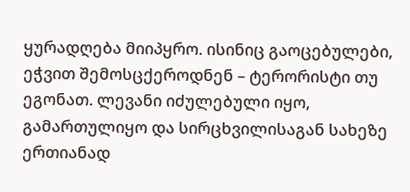ყურადღება მიიპყრო. ისინიც გაოცებულები, ეჭვით შემოსცქეროდნენ – ტერორისტი თუ ეგონათ. ლევანი იძულებული იყო, გამართულიყო და სირცხვილისაგან სახეზე ერთიანად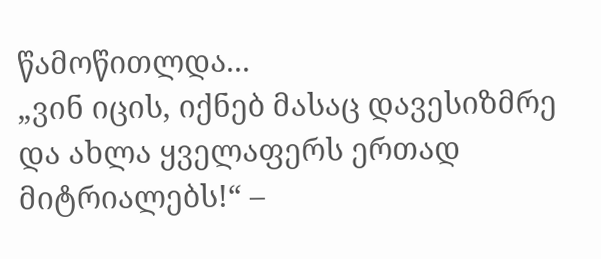წამოწითლდა...
„ვინ იცის, იქნებ მასაც დავესიზმრე და ახლა ყველაფერს ერთად მიტრიალებს!“ –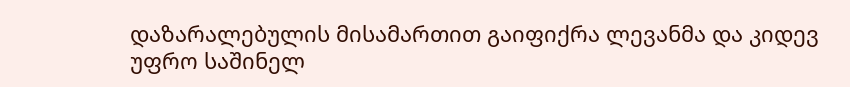დაზარალებულის მისამართით გაიფიქრა ლევანმა და კიდევ უფრო საშინელ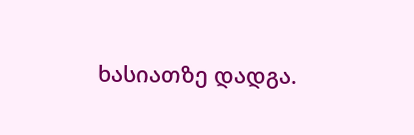ხასიათზე დადგა.